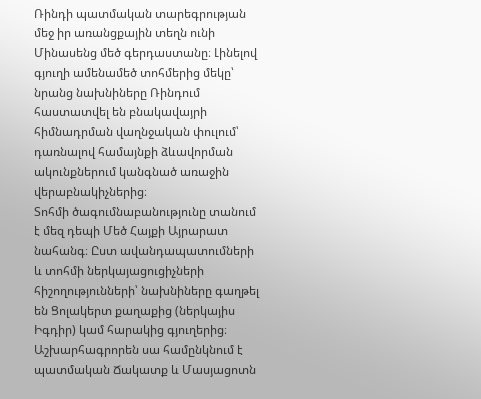Ռինդի պատմական տարեգրության մեջ իր առանցքային տեղն ունի Մինասենց մեծ գերդաստանը։ Լինելով գյուղի ամենամեծ տոհմերից մեկը՝ նրանց նախնիները Ռինդում հաստատվել են բնակավայրի հիմնադրման վաղնջական փուլում՝ դառնալով համայնքի ձևավորման ակունքներում կանգնած առաջին վերաբնակիչներից։
Տոհմի ծագումնաբանությունը տանում է մեզ դեպի Մեծ Հայքի Այրարատ նահանգ։ Ըստ ավանդապատումների և տոհմի ներկայացուցիչների հիշողությունների՝ նախնիները գաղթել են Ցոլակերտ քաղաքից (ներկայիս Իգդիր) կամ հարակից գյուղերից։ Աշխարհագրորեն սա համընկնում է պատմական Ճակատք և Մասյացոտն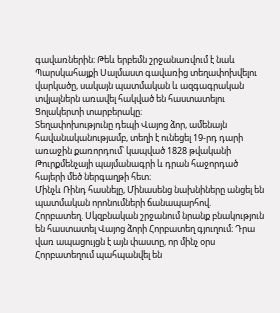գավառներին։ Թեև երբեմն շրջանառվում է նաև Պարսկահայքի Սալմաստ գավառից տեղափոխվելու վարկածը, սակայն պատմական և ազգագրական տվյալներն առավել հակված են հաստատելու Ցոլակերտի տարբերակը։
Տեղափոխությունը դեպի Վայոց ձոր, ամենայն հավանականությամբ, տեղի է ունեցել 19-րդ դարի առաջին քառորդում՝ կապված 1828 թվականի Թուրքմենչայի պայմանագրի և դրան հաջորդած հայերի մեծ ներգաղթի հետ։
Մինչև Ռինդ հասնելը, Մինասենց նախնիները անցել են պատմական որոնումների ճանապարհով.
Հորբատեղ. Սկզբնական շրջանում նրանք բնակություն են հաստատել Վայոց ձորի Հորբատեղ գյուղում։ Դրա վառ ապացույցն է այն փաստը, որ մինչ օրս Հորբատեղում պահպանվել են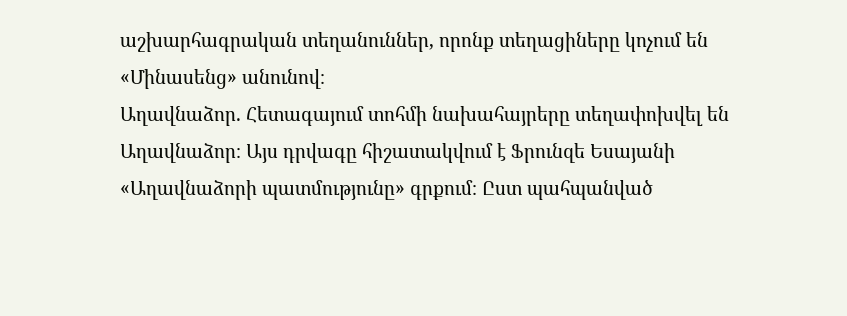աշխարհագրական տեղանուններ, որոնք տեղացիները կոչում են «Մինասենց» անունով։
Աղավնաձոր. Հետագայում տոհմի նախահայրերը տեղափոխվել են Աղավնաձոր։ Այս դրվագը հիշատակվում է Ֆրունզե Եսայանի «Աղավնաձորի պատմությունը» գրքում։ Ըստ պահպանված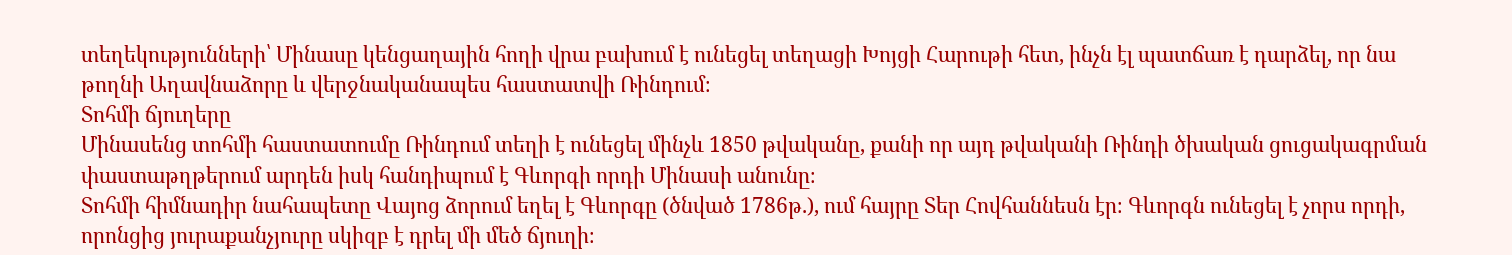տեղեկությունների՝ Մինասը կենցաղային հողի վրա բախում է ունեցել տեղացի Խոյցի Հարութի հետ, ինչն էլ պատճառ է դարձել, որ նա թողնի Աղավնաձորը և վերջնականապես հաստատվի Ռինդում։
Տոհմի ճյուղերը
Մինասենց տոհմի հաստատումը Ռինդում տեղի է ունեցել մինչև 1850 թվականը, քանի որ այդ թվականի Ռինդի ծխական ցուցակագրման փաստաթղթերում արդեն իսկ հանդիպում է Գևորգի որդի Մինասի անունը։
Տոհմի հիմնադիր նահապետը Վայոց ձորում եղել է Գևորգը (ծնված 1786թ.), ում հայրը Տեր Հովհաննեսն էր։ Գևորգն ունեցել է չորս որդի, որոնցից յուրաքանչյուրը սկիզբ է դրել մի մեծ ճյուղի։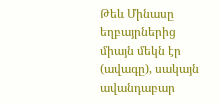Թեև Մինասը եղբայրներից միայն մեկն էր (ավագը), սակայն ավանդաբար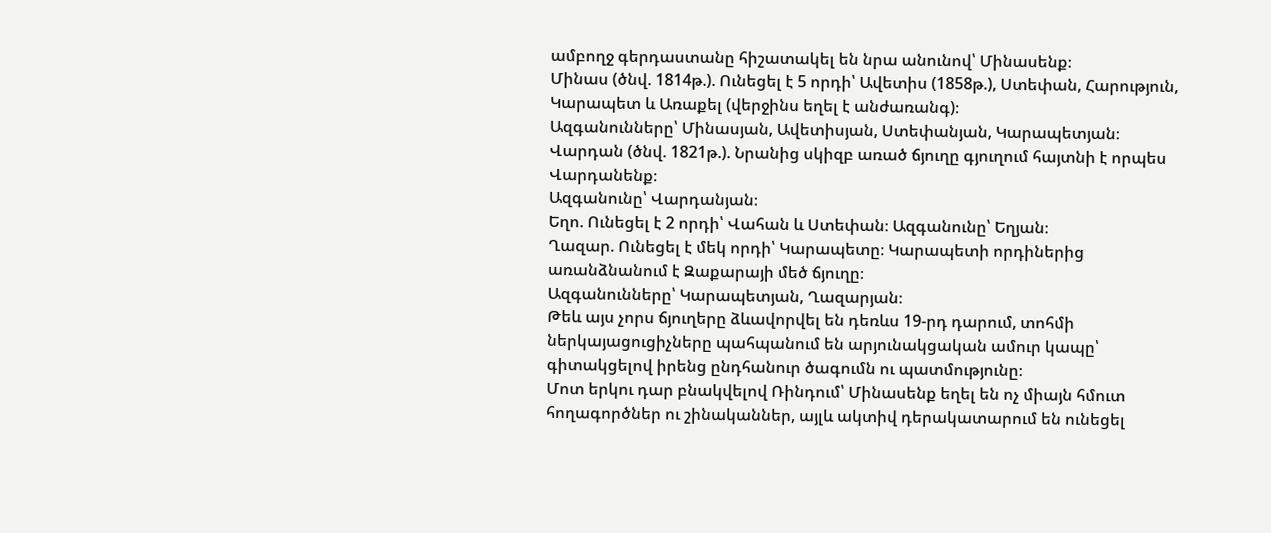ամբողջ գերդաստանը հիշատակել են նրա անունով՝ Մինասենք։
Մինաս (ծնվ. 1814թ.). Ունեցել է 5 որդի՝ Ավետիս (1858թ.), Ստեփան, Հարություն, Կարապետ և Առաքել (վերջինս եղել է անժառանգ)։
Ազգանունները՝ Մինասյան, Ավետիսյան, Ստեփանյան, Կարապետյան։
Վարդան (ծնվ. 1821թ.). Նրանից սկիզբ առած ճյուղը գյուղում հայտնի է որպես Վարդանենք։
Ազգանունը՝ Վարդանյան։
Եղո. Ունեցել է 2 որդի՝ Վահան և Ստեփան։ Ազգանունը՝ Եղյան։
Ղազար. Ունեցել է մեկ որդի՝ Կարապետը։ Կարապետի որդիներից առանձնանում է Զաքարայի մեծ ճյուղը։
Ազգանունները՝ Կարապետյան, Ղազարյան։
Թեև այս չորս ճյուղերը ձևավորվել են դեռևս 19-րդ դարում, տոհմի ներկայացուցիչները պահպանում են արյունակցական ամուր կապը՝ գիտակցելով իրենց ընդհանուր ծագումն ու պատմությունը։
Մոտ երկու դար բնակվելով Ռինդում՝ Մինասենք եղել են ոչ միայն հմուտ հողագործներ ու շինականներ, այլև ակտիվ դերակատարում են ունեցել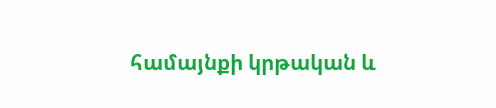համայնքի կրթական և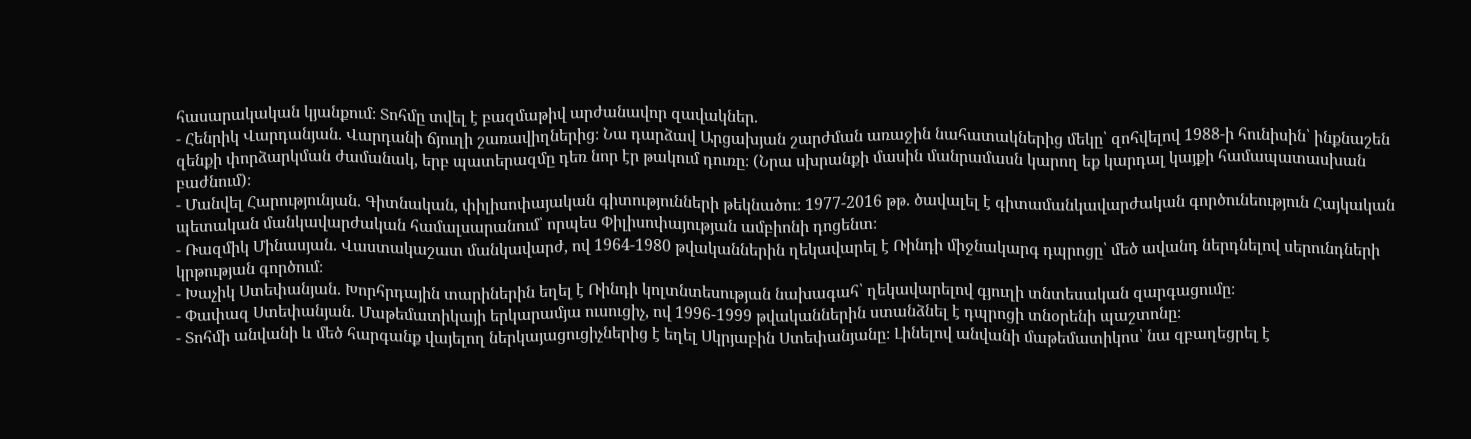հասարակական կյանքում։ Տոհմը տվել է բազմաթիվ արժանավոր զավակներ.
- Հենրիկ Վարդանյան. Վարդանի ճյուղի շառավիղներից։ Նա դարձավ Արցախյան շարժման առաջին նահատակներից մեկը՝ զոհվելով 1988-ի հունիսին՝ ինքնաշեն զենքի փորձարկման ժամանակ, երբ պատերազմը դեռ նոր էր թակում դուռը։ (Նրա սխրանքի մասին մանրամասն կարող եք կարդալ կայքի համապատասխան բաժնում)։
- Մանվել Հարությունյան. Գիտնական, փիլիսոփայական գիտությունների թեկնածու։ 1977-2016 թթ. ծավալել է գիտամանկավարժական գործունեություն Հայկական պետական մանկավարժական համալսարանում՝ որպես Փիլիսոփայության ամբիոնի դոցենտ։
- Ռազմիկ Մինասյան. Վաստակաշատ մանկավարժ, ով 1964-1980 թվականներին ղեկավարել է Ռինդի միջնակարգ դպրոցը՝ մեծ ավանդ ներդնելով սերունդների կրթության գործում։
- Խաչիկ Ստեփանյան. Խորհրդային տարիներին եղել է Ռինդի կոլտնտեսության նախագահ՝ ղեկավարելով գյուղի տնտեսական զարգացումը։
- Փափազ Ստեփանյան. Մաթեմատիկայի երկարամյա ուսուցիչ, ով 1996-1999 թվականներին ստանձնել է դպրոցի տնօրենի պաշտոնը։
- Տոհմի անվանի և մեծ հարգանք վայելող ներկայացուցիչներից է եղել Սկրյաբին Ստեփանյանը։ Լինելով անվանի մաթեմատիկոս՝ նա զբաղեցրել է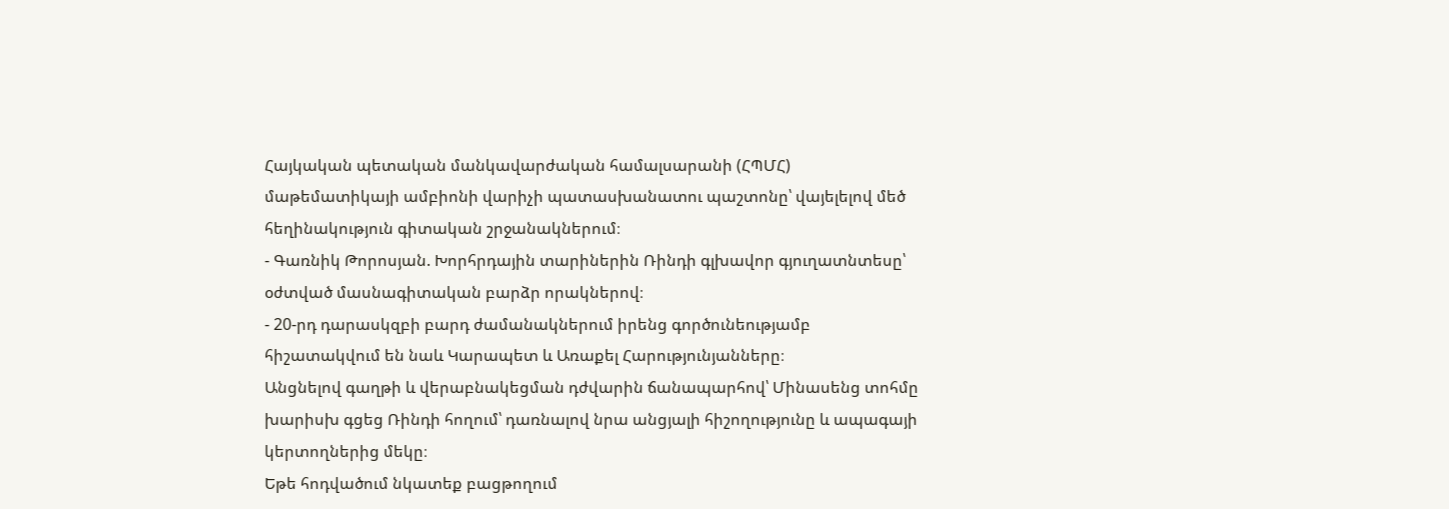Հայկական պետական մանկավարժական համալսարանի (ՀՊՄՀ) մաթեմատիկայի ամբիոնի վարիչի պատասխանատու պաշտոնը՝ վայելելով մեծ հեղինակություն գիտական շրջանակներում։
- Գառնիկ Թորոսյան. Խորհրդային տարիներին Ռինդի գլխավոր գյուղատնտեսը՝ օժտված մասնագիտական բարձր որակներով։
- 20-րդ դարասկզբի բարդ ժամանակներում իրենց գործունեությամբ հիշատակվում են նաև Կարապետ և Առաքել Հարությունյանները։
Անցնելով գաղթի և վերաբնակեցման դժվարին ճանապարհով՝ Մինասենց տոհմը խարիսխ գցեց Ռինդի հողում՝ դառնալով նրա անցյալի հիշողությունը և ապագայի կերտողներից մեկը։
Եթե հոդվածում նկատեք բացթողում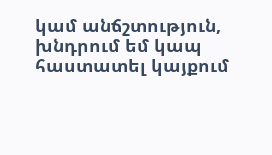կամ անճշտություն, խնդրում եմ կապ հաստատել կայքում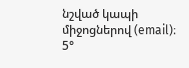նշված կապի միջոցներով (email)։
5°